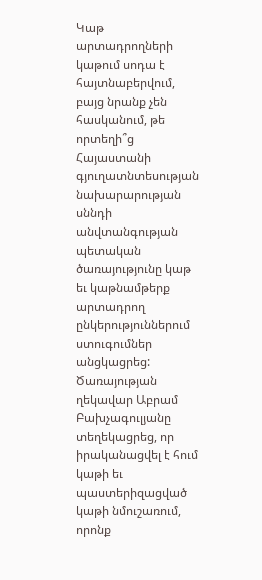Կաթ արտադրողների կաթում սոդա է հայտնաբերվում, բայց նրանք չեն հասկանում, թե որտեղի՞ց
Հայաստանի գյուղատնտեսության նախարարության սննդի անվտանգության պետական ծառայությունը կաթ եւ կաթնամթերք արտադրող ընկերություններում ստուգումներ անցկացրեց: Ծառայության ղեկավար Աբրամ Բախչագուլյանը տեղեկացրեց, որ իրականացվել է հում կաթի եւ պաստերիզացված կաթի նմուշառում, որոնք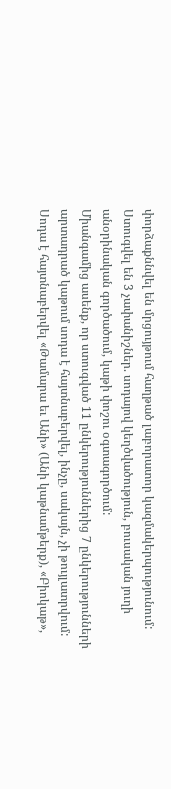փորձաքննվել են մրցույթում հաղթած լաբորատոր կազմակերպությունում: Ստուգվել են 3 չափանիշներ. սոդայով կեղծվածություն, բուսական յուղի անօրինական գործածում, կաթի փոշու օգտագործում:
Միանգամից ասենք, որ ստուգված 11 ընկերություններից 7 ընկերությունների արտադրած կաթում սոդա է հայտնաբերվել, ինչը, սակայն, չի թույլատրվում: Սոդա է հայտնաբերվել «Թամարա եւ Անի» (Անի կաթնամթերք), «Բիոկաթ»,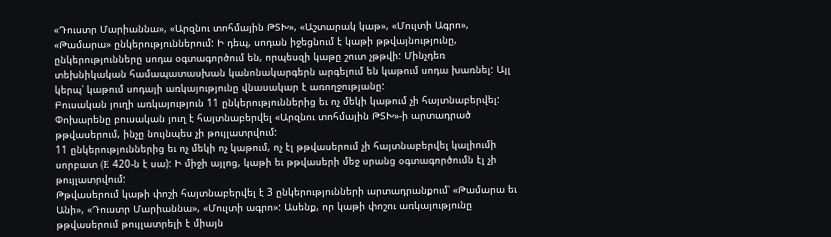«Դուստր Մարիաննա», «Արզնու տոհմային ԹՏԽ», «Աշտարակ կաթ», «Մուլտի Ագրո», «Թամարա» ընկերություններում: Ի դեպ, սոդան իջեցնում է կաթի թթվայնությունը, ընկերությունները սոդա օգտագործում են, որպեսզի կաթը շուտ չթթվի: Մինչդեռ տեխնիկական համապատասխան կանոնակարգերն արգելում են կաթում սոդա խառնել: Այլ կերպ՝ կաթում սոդայի առկայությունը վնասակար է առողջությանը:
Բուսական յուղի առկայություն 11 ընկերություններից եւ ոչ մեկի կաթում չի հայտնաբերվել: Փոխարենը բուսական յուղ է հայտնաբերվել «Արզնու տոհմային ԹՏԽ»-ի արտադրած թթվասերում, ինչը նույնպես չի թույլատրվում:
11 ընկերություններից եւ ոչ մեկի ոչ կաթում, ոչ էլ թթվասերում չի հայտնաբերվել կալիումի սորբատ (E 420-ն է սա): Ի միջի այլոց, կաթի եւ թթվասերի մեջ սրանց օգտագործումն էլ չի թույլատրվում:
Թթվասերում կաթի փոշի հայտնաբերվել է 3 ընկերությունների արտադրանքում՝ «Թամարա եւ Անի», «Դուստր Մարիաննա», «Մուլտի ագրո»: Ասենք, որ կաթի փոշու առկայությունը թթվասերում թույլատրելի է միայն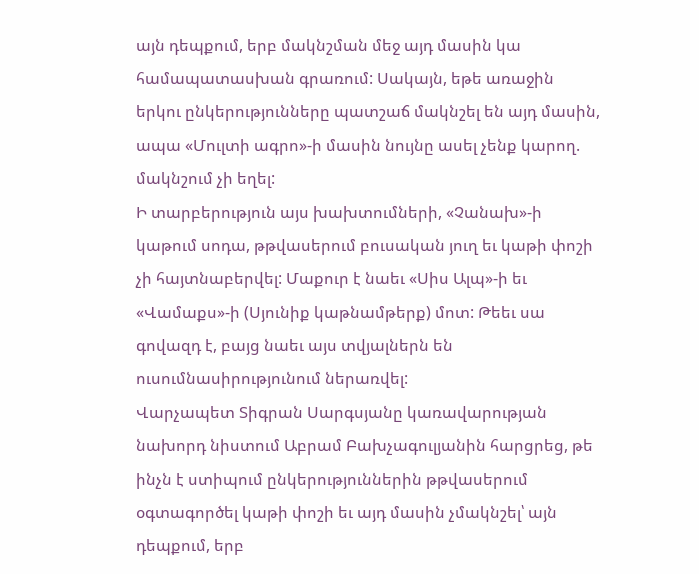այն դեպքում, երբ մակնշման մեջ այդ մասին կա համապատասխան գրառում: Սակայն, եթե առաջին երկու ընկերությունները պատշաճ մակնշել են այդ մասին, ապա «Մուլտի ագրո»-ի մասին նույնը ասել չենք կարող. մակնշում չի եղել:
Ի տարբերություն այս խախտումների, «Չանախ»-ի կաթում սոդա, թթվասերում բուսական յուղ եւ կաթի փոշի չի հայտնաբերվել: Մաքուր է նաեւ «Սիս Ալպ»-ի եւ «Վամաքս»-ի (Սյունիք կաթնամթերք) մոտ: Թեեւ սա գովազդ է, բայց նաեւ այս տվյալներն են ուսումնասիրությունում ներառվել:
Վարչապետ Տիգրան Սարգսյանը կառավարության նախորդ նիստում Աբրամ Բախչագուլյանին հարցրեց, թե ինչն է ստիպում ընկերություններին թթվասերում օգտագործել կաթի փոշի եւ այդ մասին չմակնշել՝ այն դեպքում, երբ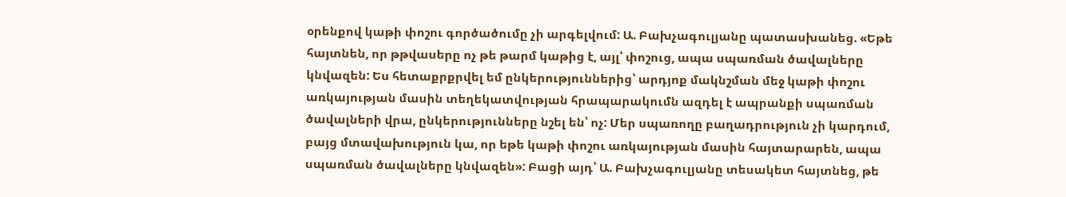օրենքով կաթի փոշու գործածումը չի արգելվում: Ա. Բախչագուլյանը պատասխանեց. «Եթե հայտնեն, որ թթվասերը ոչ թե թարմ կաթից է, այլ՝ փոշուց, ապա սպառման ծավալները կնվազեն: Ես հետաքրքրվել եմ ընկերություններից՝ արդյոք մակնշման մեջ կաթի փոշու առկայության մասին տեղեկատվության հրապարակումն ազդել է ապրանքի սպառման ծավալների վրա, ընկերությունները նշել են՝ ոչ: Մեր սպառողը բաղադրություն չի կարդում, բայց մտավախություն կա, որ եթե կաթի փոշու առկայության մասին հայտարարեն, ապա սպառման ծավալները կնվազեն»: Բացի այդ՝ Ա. Բախչագուլյանը տեսակետ հայտնեց, թե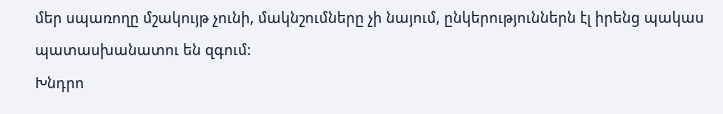մեր սպառողը մշակույթ չունի, մակնշումները չի նայում, ընկերություններն էլ իրենց պակաս պատասխանատու են զգում:
Խնդրո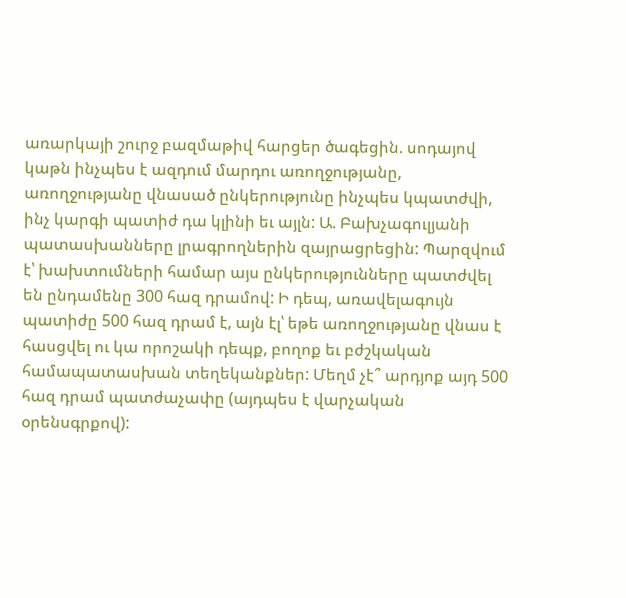առարկայի շուրջ բազմաթիվ հարցեր ծագեցին. սոդայով կաթն ինչպես է ազդում մարդու առողջությանը, առողջությանը վնասած ընկերությունը ինչպես կպատժվի, ինչ կարգի պատիժ դա կլինի եւ այլն: Ա. Բախչագուլյանի պատասխանները լրագրողներին զայրացրեցին: Պարզվում է՝ խախտումների համար այս ընկերությունները պատժվել են ընդամենը 300 հազ դրամով: Ի դեպ, առավելագույն պատիժը 500 հազ դրամ է, այն էլ՝ եթե առողջությանը վնաս է հասցվել ու կա որոշակի դեպք, բողոք եւ բժշկական համապատասխան տեղեկանքներ: Մեղմ չէ՞ արդյոք այդ 500 հազ դրամ պատժաչափը (այդպես է վարչական օրենսգրքով):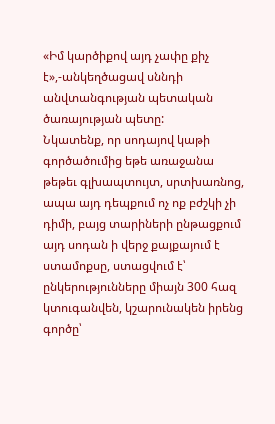«Իմ կարծիքով այդ չափը քիչ է»,-անկեղծացավ սննդի անվտանգության պետական ծառայության պետը:
Նկատենք, որ սոդայով կաթի գործածումից եթե առաջանա թեթեւ գլխապտույտ, սրտխառնոց, ապա այդ դեպքում ոչ ոք բժշկի չի դիմի, բայց տարիների ընթացքում այդ սոդան ի վերջ քայքայում է ստամոքսը, ստացվում է՝ ընկերությունները միայն 300 հազ կտուգանվեն, կշարունակեն իրենց գործը՝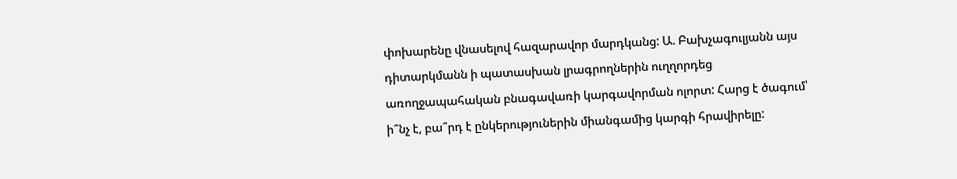փոխարենը վնասելով հազարավոր մարդկանց: Ա. Բախչագուլյանն այս դիտարկմանն ի պատասխան լրագրողներին ուղղորդեց առողջապահական բնագավառի կարգավորման ոլորտ: Հարց է ծագում՝ ի՞նչ է, բա՞րդ է ընկերություներին միանգամից կարգի հրավիրելը: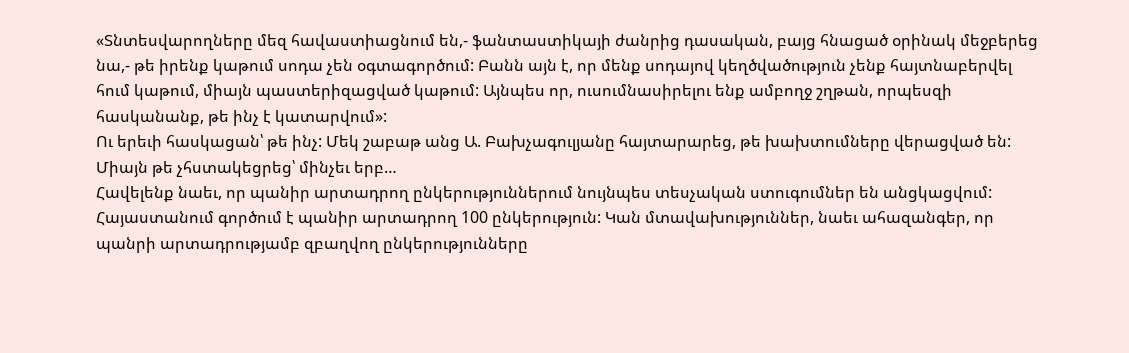«Տնտեսվարողները մեզ հավաստիացնում են,- ֆանտաստիկայի ժանրից դասական, բայց հնացած օրինակ մեջբերեց նա,- թե իրենք կաթում սոդա չեն օգտագործում: Բանն այն է, որ մենք սոդայով կեղծվածություն չենք հայտնաբերվել հում կաթում, միայն պաստերիզացված կաթում: Այնպես որ, ուսումնասիրելու ենք ամբողջ շղթան, որպեսզի հասկանանք, թե ինչ է կատարվում»:
Ու երեւի հասկացան՝ թե ինչ: Մեկ շաբաթ անց Ա. Բախչագուլյանը հայտարարեց, թե խախտումները վերացված են: Միայն թե չհստակեցրեց՝ մինչեւ երբ…
Հավելենք նաեւ, որ պանիր արտադրող ընկերություններում նույնպես տեսչական ստուգումներ են անցկացվում: Հայաստանում գործում է պանիր արտադրող 100 ընկերություն: Կան մտավախություններ, նաեւ ահազանգեր, որ պանրի արտադրությամբ զբաղվող ընկերությունները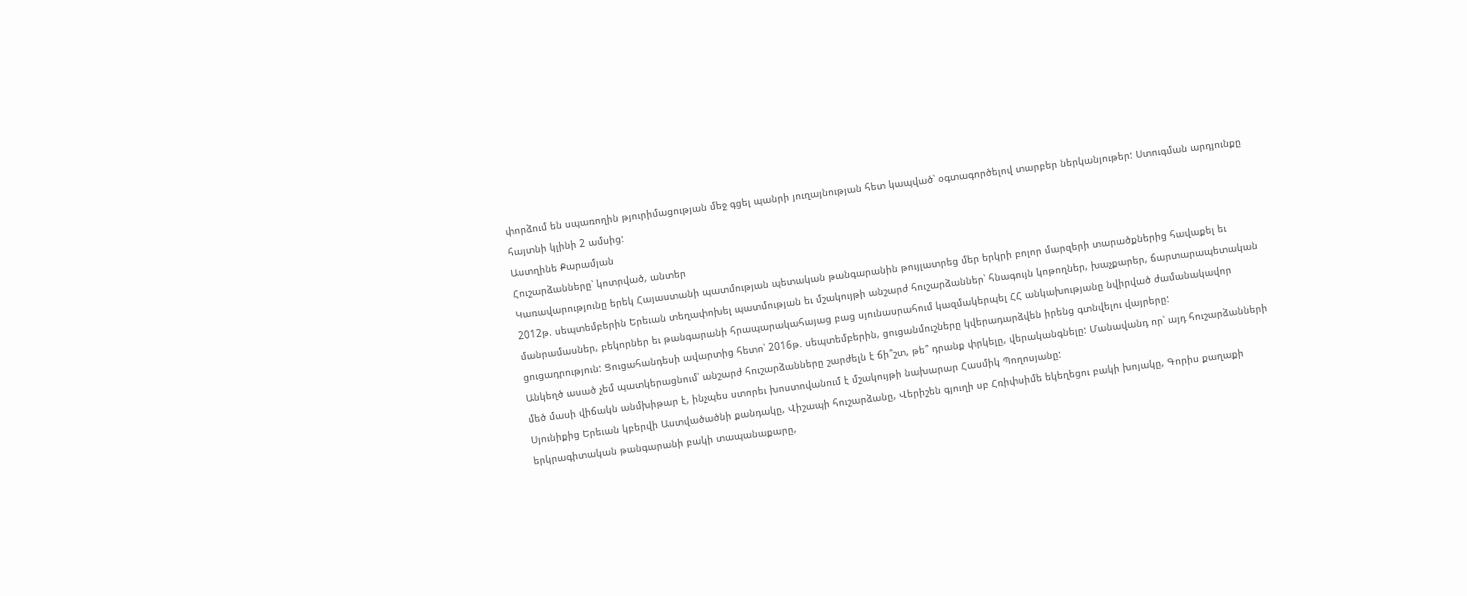փորձում են սպառողին թյուրիմացության մեջ գցել պանրի յուղայնության հետ կապված՝ օգտագործելով տարբեր ներկանյութեր: Ստուգման արդյունքը հայտնի կլինի 2 ամսից:
Աստղինե Քարամյան
Հուշարձանները՝ կոտրված, անտեր
Կառավարությունը երեկ Հայաստանի պատմության պետական թանգարանին թույլատրեց մեր երկրի բոլոր մարզերի տարածքներից հավաքել եւ 2012թ. սեպտեմբերին Երեւան տեղափոխել պատմության եւ մշակույթի անշարժ հուշարձաններ՝ հնագույն կոթողներ, խաչքարեր, ճարտարապետական մանրամասներ, բեկորներ եւ թանգարանի հրապարակահայաց բաց սյունասրահում կազմակերպել ՀՀ անկախությանը նվիրված ժամանակավոր ցուցադրություն: Ցուցահանդեսի ավարտից հետո՝ 2016թ. սեպտեմբերին, ցուցանմուշները կվերադարձվեն իրենց գտնվելու վայրերը:
Անկեղծ ասած չեմ պատկերացնում՝ անշարժ հուշարձանները շարժելն է ճի՞շտ, թե՞ դրանք փրկելը, վերականգնելը: Մանավանդ որ՝ այդ հուշարձանների մեծ մասի վիճակն անմխիթար է, ինչպես ստորեւ խոստովանում է մշակույթի նախարար Հասմիկ Պողոսյանը:
Սյունիքից Երեւան կբերվի Աստվածածնի քանդակը, Վիշապի հուշարձանը, Վերիշեն գյուղի սբ Հռիփսիմե եկեղեցու բակի խոյակը, Գորիս քաղաքի երկրագիտական թանգարանի բակի տապանաքարը,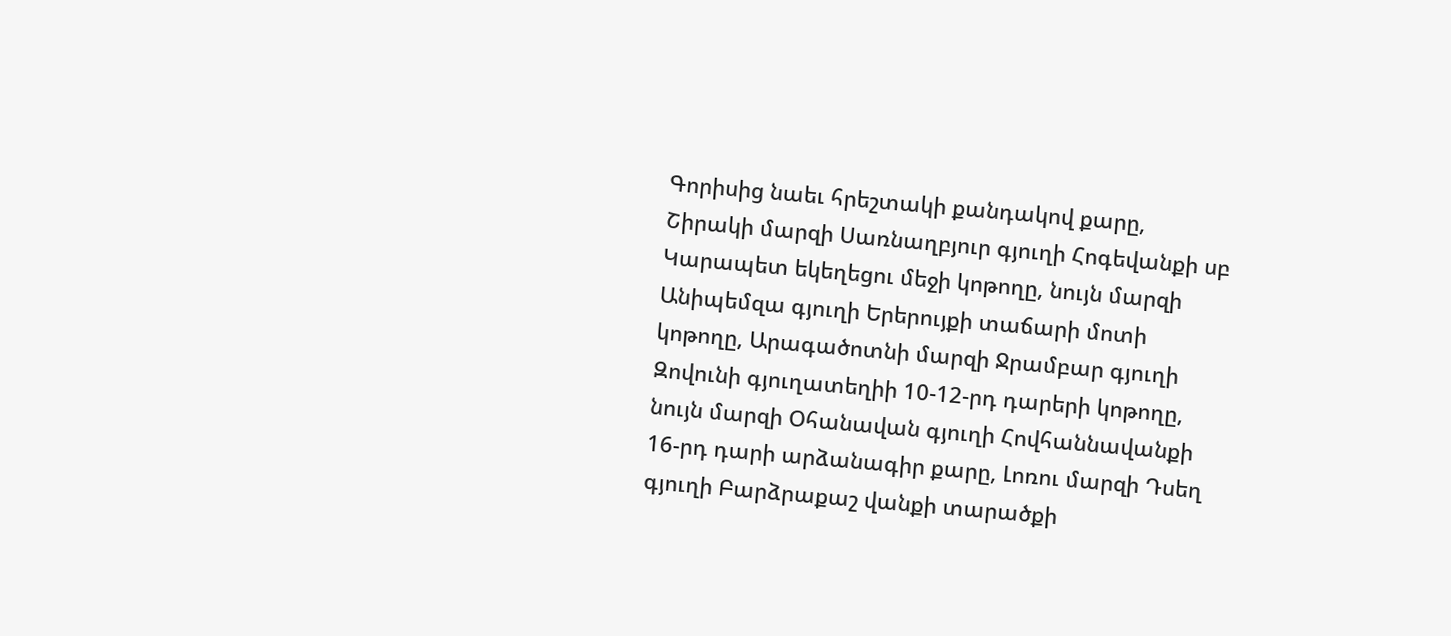Գորիսից նաեւ հրեշտակի քանդակով քարը, Շիրակի մարզի Սառնաղբյուր գյուղի Հոգեվանքի սբ Կարապետ եկեղեցու մեջի կոթողը, նույն մարզի Անիպեմզա գյուղի Երերույքի տաճարի մոտի կոթողը, Արագածոտնի մարզի Ջրամբար գյուղի Զովունի գյուղատեղիի 10-12-րդ դարերի կոթողը, նույն մարզի Օհանավան գյուղի Հովհաննավանքի 16-րդ դարի արձանագիր քարը, Լոռու մարզի Դսեղ գյուղի Բարձրաքաշ վանքի տարածքի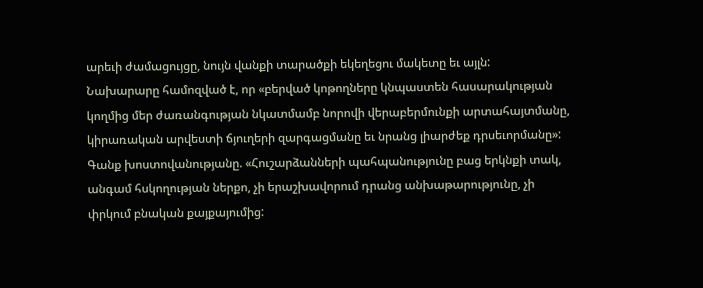արեւի ժամացույցը, նույն վանքի տարածքի եկեղեցու մակետը եւ այլն:
Նախարարը համոզված է, որ «բերված կոթողները կնպաստեն հասարակության կողմից մեր ժառանգության նկատմամբ նորովի վերաբերմունքի արտահայտմանը, կիրառական արվեստի ճյուղերի զարգացմանը եւ նրանց լիարժեք դրսեւորմանը»:
Գանք խոստովանությանը. «Հուշարձանների պահպանությունը բաց երկնքի տակ, անգամ հսկողության ներքո, չի երաշխավորում դրանց անխաթարությունը, չի փրկում բնական քայքայումից: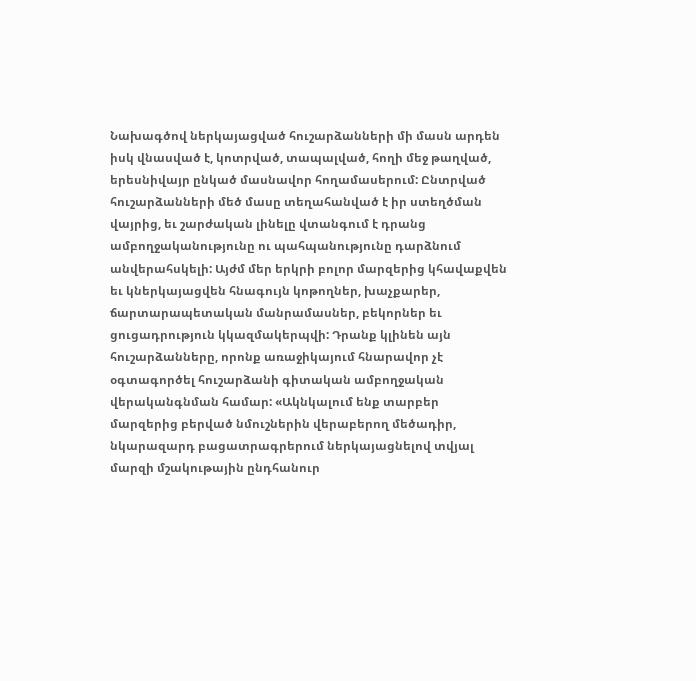Նախագծով ներկայացված հուշարձանների մի մասն արդեն իսկ վնասված է, կոտրված, տապալված, հողի մեջ թաղված, երեսնիվայր ընկած մասնավոր հողամասերում: Ընտրված հուշարձանների մեծ մասը տեղահանված է իր ստեղծման վայրից, եւ շարժական լինելը վտանգում է դրանց ամբողջականությունը ու պահպանությունը դարձնում անվերահսկելի: Այժմ մեր երկրի բոլոր մարզերից կհավաքվեն եւ կներկայացվեն հնագույն կոթողներ, խաչքարեր, ճարտարապետական մանրամասներ, բեկորներ եւ ցուցադրություն կկազմակերպվի: Դրանք կլինեն այն հուշարձանները, որոնք առաջիկայում հնարավոր չէ օգտագործել հուշարձանի գիտական ամբողջական վերականգնման համար: «Ակնկալում ենք տարբեր մարզերից բերված նմուշներին վերաբերող մեծադիր, նկարազարդ բացատրագրերում ներկայացնելով տվյալ մարզի մշակութային ընդհանուր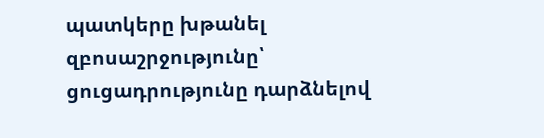պատկերը խթանել զբոսաշրջությունը՝ ցուցադրությունը դարձնելով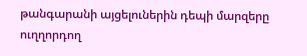թանգարանի այցելուներին դեպի մարզերը ուղղորդող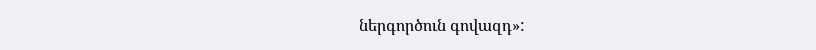ներգործուն գովազդ»: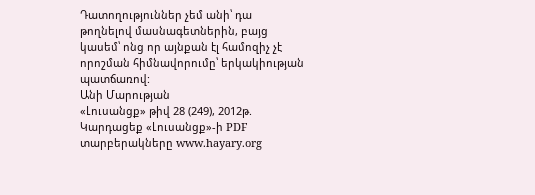Դատողություններ չեմ անի՝ դա թողնելով մասնագետներին, բայց կասեմ՝ ոնց որ այնքան էլ համոզիչ չէ որոշման հիմնավորումը՝ երկակիության պատճառով:
Անի Մարության
«Լուսանցք» թիվ 28 (249), 2012թ.
Կարդացեք «Լուսանցք»-ի PDF տարբերակները www.hayary.org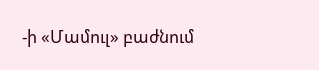-ի «Մամուլ» բաժնում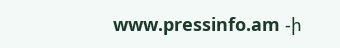www.pressinfo.am -ի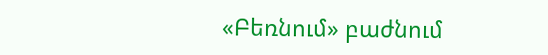«Բեռնում» բաժնում